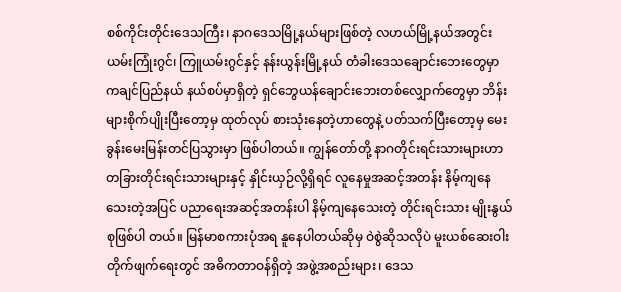စစ်ကိုင်းတိုင်းဒေသကြီး၊ နာဂဒေသမြို့နယ်များဖြစ်တဲ့ လဟယ်မြို့နယ်အတွင်း ယမ်းကြုံးဂွင်၊ ကြူယမ်းဂွင်နှင့် နန်းယွန်းမြို့နယ် တံခါးဒေသချောင်းဘေးတွေမှာ ကချင်ပြည်နယ် နယ်စပ်မှာရှိတဲ့ ရှင်ဘွေယန်ချောင်းဘေးတစ်လျှောက်တွေမှာ ဘိန်းများစိုက်ပျိုးပြီးတော့မှ ထုတ်လုပ် စားသုံးနေတဲ့ဟာတွေနဲ့ ပတ်သက်ပြီးတော့မှ မေးခွန်းမေးမြန်းတင်ပြသွားမှာ ဖြစ်ပါတယ်။ ကျွန်တော်တို့ နာဂတိုင်းရင်းသားများဟာ တခြားတိုင်းရင်းသားများနှင့် နှိုင်းယှဉ်လို့ရှိရင် လူနေမှုအဆင့်အတန်း နိမ့်ကျနေသေးတဲ့အပြင် ပညာရေးအဆင့်အတန်းပါ နိမ့်ကျနေသေးတဲ့ တိုင်းရင်းသား မျိုးနွယ်စုဖြစ်ပါ တယ်။ မြန်မာစကားပုံအရ နူနေပါတယ်ဆိုမှ ဝဲစွဲဆိုသလိုပဲ မူးယစ်ဆေးဝါး တိုက်ဖျက်ရေးတွင် အဓိကတာဝန်ရှိတဲ့ အဖွဲ့အစည်းများ၊ ဒေသ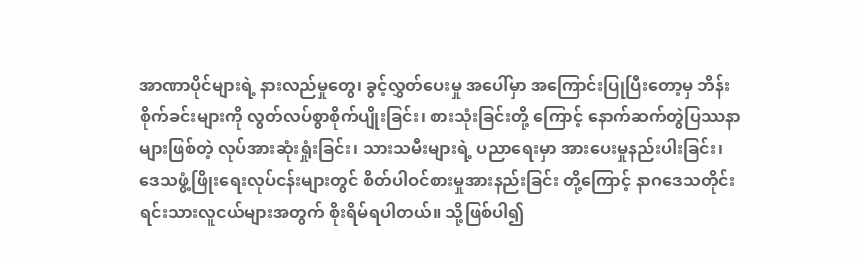အာဏာပိုင်များရဲ့ နားလည်မှုတွေ၊ ခွင့်လွှတ်ပေးမှု အပေါ်မှာ အကြောင်းပြုပြီးတော့မှ ဘိန်းစိုက်ခင်းများကို လွတ်လပ်စွာစိုက်ပျိုးခြင်း၊ စားသုံးခြင်းတို့ ကြောင့် နောက်ဆက်တွဲပြဿနာများဖြစ်တဲ့ လုပ်အားဆုံးရှုံးခြင်း၊ သားသမီးများရဲ့ ပညာရေးမှာ အားပေးမှုနည်းပါးခြင်း၊ ဒေသဖွံ့ဖြိုးရေးလုပ်ငန်းများတွင် စိတ်ပါဝင်စားမှုအားနည်းခြင်း တို့ကြောင့် နာဂဒေသတိုင်းရင်းသားလူငယ်များအတွက် စိုးရိမ်ရပါတယ်။ သို့ဖြစ်ပါ၍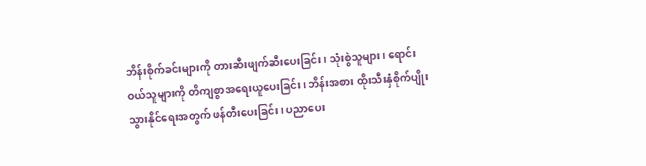ဘိန်းစိုက်ခင်းများကို တားဆီးဖျက်ဆီးပေးခြင်း၊ သုံးစွဲသူများ၊ ရောင်းဝယ်သူများကို တိကျစွာအရေးယူပေးခြင်း၊ ဘိန်းအစား ထိုးသီးနှံစိုက်ပျိုးသွားနိုင်ရေးအတွက် ဖန်တီးပေးခြင်း၊ ပညာပေး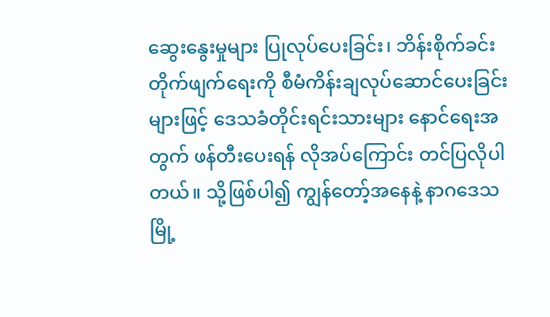ဆွေးနွေးမှုများ ပြုလုပ်ပေးခြင်း၊ ဘိန်းစိုက်ခင်းတိုက်ဖျက်ရေးကို စီမံကိန်းချလုပ်ဆောင်ပေးခြင်းများဖြင့် ဒေသခံတိုင်းရင်းသားများ နောင်ရေးအတွက် ဖန်တီးပေးရန် လိုအပ်ကြောင်း တင်ပြလိုပါတယ်။ သို့ဖြစ်ပါ၍ ကျွန်တော့်အနေနဲ့ နာဂဒေသမြို့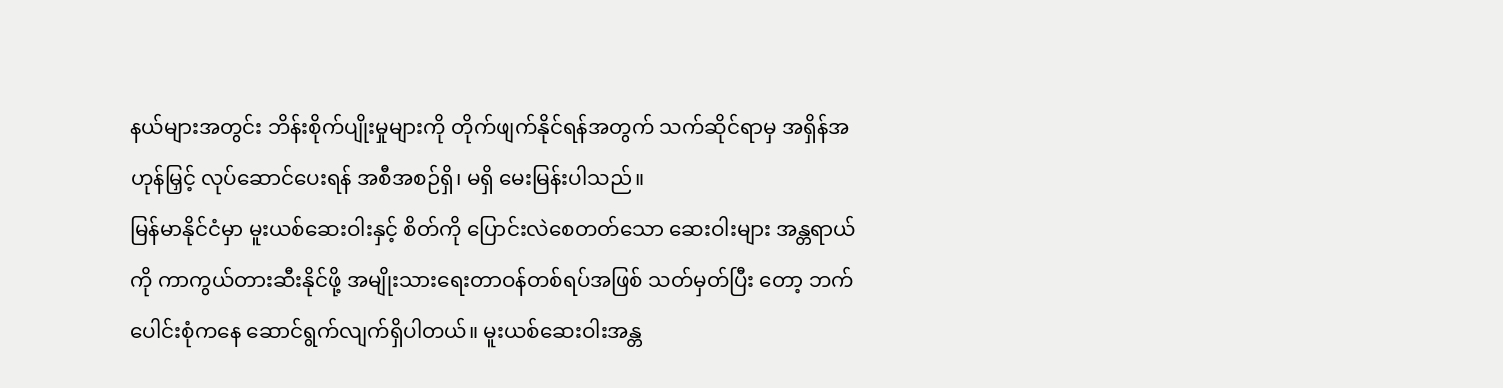နယ်များအတွင်း ဘိန်းစိုက်ပျိုးမှုများကို တိုက်ဖျက်နိုင်ရန်အတွက် သက်ဆိုင်ရာမှ အရှိန်အဟုန်မြှင့် လုပ်ဆောင်ပေးရန် အစီအစဉ်ရှိ၊ မရှိ မေးမြန်းပါသည်။
မြန်မာနိုင်ငံမှာ မူးယစ်ဆေးဝါးနှင့် စိတ်ကို ပြောင်းလဲစေတတ်သော ဆေးဝါးများ အန္တရာယ်ကို ကာကွယ်တားဆီးနိုင်ဖို့ အမျိုးသားရေးတာဝန်တစ်ရပ်အဖြစ် သတ်မှတ်ပြီး တော့ ဘက်ပေါင်းစုံကနေ ဆောင်ရွက်လျက်ရှိပါတယ်။ မူးယစ်ဆေးဝါးအန္တ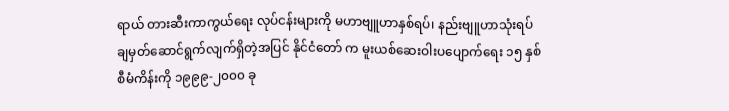ရာယ် တားဆီးကာကွယ်ရေး လုပ်ငန်းများကို မဟာဗျူဟာနှစ်ရပ်၊ နည်းဗျူဟာသုံးရပ် ချမှတ်ဆောင်ရွက်လျက်ရှိတဲ့အပြင် နိုင်ငံတော် က မူးယစ်ဆေးဝါးပပျောက်ရေး ၁၅ နှစ် စီမံကိန်းကို ၁၉၉၉-၂၀၀၀ ခု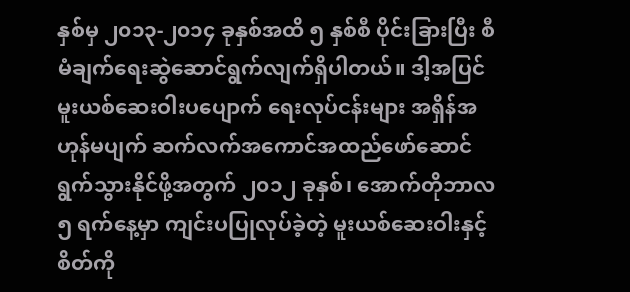နှစ်မှ ၂၀၁၃-၂၀၁၄ ခုနှစ်အထိ ၅ နှစ်စီ ပိုင်းခြားပြီး စီမံချက်ရေးဆွဲဆောင်ရွက်လျက်ရှိပါတယ်။ ဒါ့အပြင် မူးယစ်ဆေးဝါးပပျောက် ရေးလုပ်ငန်းများ အရှိန်အဟုန်မပျက် ဆက်လက်အကောင်အထည်ဖော်ဆောင်ရွက်သွားနိုင်ဖို့အတွက် ၂၀၁၂ ခုနှစ်၊ အောက်တိုဘာလ ၅ ရက်နေ့မှာ ကျင်းပပြုလုပ်ခဲ့တဲ့ မူးယစ်ဆေးဝါးနှင့် စိတ်ကို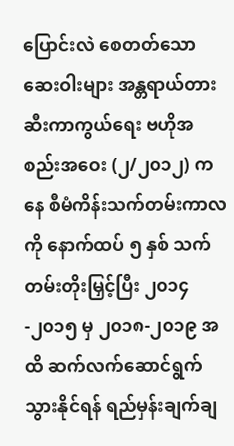ပြောင်းလဲ စေတတ်သောဆေးဝါးများ အန္တရာယ်တားဆီးကာကွယ်ရေး ဗဟိုအစည်းအဝေး (၂/၂၀၁၂) ကနေ စီမံကိန်းသက်တမ်းကာလကို နောက်ထပ် ၅ နှစ် သက်တမ်းတိုးမြှင့်ပြီး ၂၀၁၄-၂၀၁၅ မှ ၂၀၁၈-၂၀၁၉ အထိ ဆက်လက်ဆောင်ရွက်သွားနိုင်ရန် ရည်မှန်းချက်ချ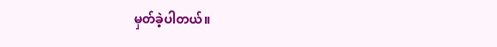မှတ်ခဲ့ပါတယ်။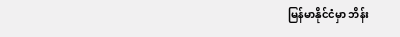မြန်မာနိုင်ငံမှာ ဘိန်း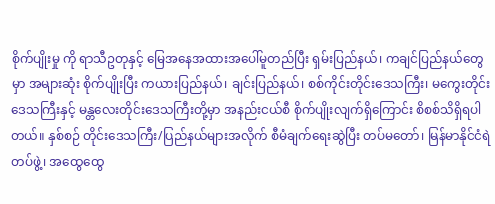စိုက်ပျိုးမှု ကို ရာသီဥတုနှင့် မြေအနေအထားအပေါ်မူတည်ပြီး ရှမ်းပြည်နယ်၊ ကချင်ပြည်နယ်တွေမှာ အများဆုံး စိုက်ပျိုးပြီး ကယားပြည်နယ်၊ ချင်းပြည်နယ်၊ စစ်ကိုင်းတိုင်းဒေသကြီး၊ မကွေးတိုင်းဒေသကြီးနှင့် မန္တလေးတိုင်းဒေသကြီးတို့မှာ အနည်းငယ်စီ စိုက်ပျိုးလျက်ရှိကြောင်း စိစစ်သိရှိရပါတယ်။ နှစ်စဉ် တိုင်းဒေသကြီး/ပြည်နယ်များအလိုက် စီမံချက်ရေးဆွဲပြီး တပ်မတော်၊ မြန်မာနိုင်ငံရဲတပ်ဖွဲ့၊ အထွေထွေ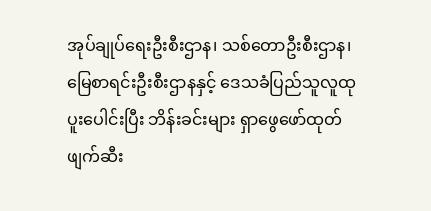အုပ်ချုပ်ရေးဦးစီးဌာန၊ သစ်တောဦးစီးဌာန၊ မြေစာရင်းဦးစီးဌာနနှင့် ဒေသခံပြည်သူလူထုပူးပေါင်းပြီး ဘိန်းခင်းများ ရှာဖွေဖော်ထုတ်ဖျက်ဆီး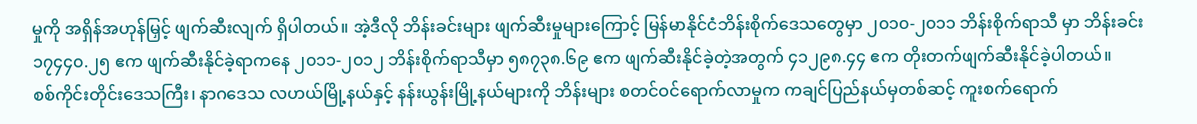မှုကို အရှိန်အဟုန်မြှင့် ဖျက်ဆီးလျက် ရှိပါတယ်။ အဲ့ဒီလို ဘိန်းခင်းများ ဖျက်ဆီးမှုများကြောင့် မြန်မာနိုင်ငံဘိန်းစိုက်ဒေသတွေမှာ ၂၀၁၀-၂၀၁၁ ဘိန်းစိုက်ရာသီ မှာ ဘိန်းခင်း ၁၇၄၄၀.၂၅ ဧက ဖျက်ဆီးနိုင်ခဲ့ရာကနေ ၂၀၁၁-၂၀၁၂ ဘိန်းစိုက်ရာသီမှာ ၅၈၇၃၈.၆၉ ဧက ဖျက်ဆီးနိုင်ခဲ့တဲ့အတွက် ၄၁၂၉၈.၄၄ ဧက တိုးတက်ဖျက်ဆီးနိုင်ခဲ့ပါတယ်။
စစ်ကိုင်းတိုင်းဒေသကြီး၊ နာဂဒေသ လဟယ်မြို့နယ်နှင့် နန်းယွန်းမြို့နယ်များကို ဘိန်းများ စတင်ဝင်ရောက်လာမှုက ကချင်ပြည်နယ်မှတစ်ဆင့် ကူးစက်ရောက်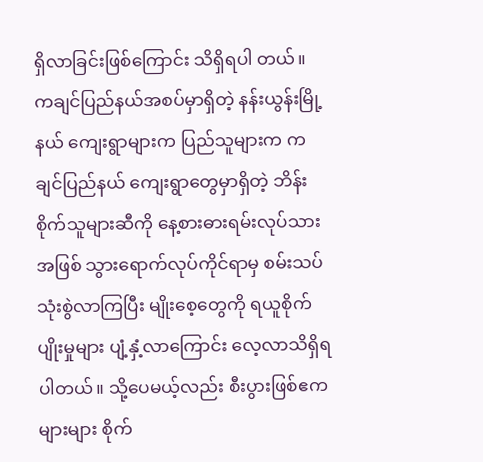ရှိလာခြင်းဖြစ်ကြောင်း သိရှိရပါ တယ်။ ကချင်ပြည်နယ်အစပ်မှာရှိတဲ့ နန်းယွန်းမြို့နယ် ကျေးရွာများက ပြည်သူများက ကချင်ပြည်နယ် ကျေးရွာတွေမှာရှိတဲ့ ဘိန်းစိုက်သူများဆီကို နေ့စားဓားရမ်းလုပ်သားအဖြစ် သွားရောက်လုပ်ကိုင်ရာမှ စမ်းသပ်သုံးစွဲလာကြပြီး မျိုးစေ့တွေကို ရယူစိုက်ပျိုးမှုများ ပျံ့နှံ့လာကြောင်း လေ့လာသိရှိရပါတယ်။ သို့ပေမယ့်လည်း စီးပွားဖြစ်ဧကများများ စိုက်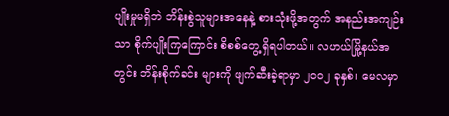ပျိုးမှုမရှိဘဲ ဘိန်းစွဲသူများအနေနဲ့ စားသုံးဖို့အတွက် အနည်းအကျဉ်းသာ စိုက်ပျိုးကြကြောင်း စိစစ်တွေ့ရှိရပါတယ်။ လဟယ်မြို့နယ်အတွင်း ဘိန်းစိုက်ခင်း များကို ဖျက်ဆီးခဲ့ရာမှာ ၂၀၀၂ ခုနှစ်၊ မေလမှာ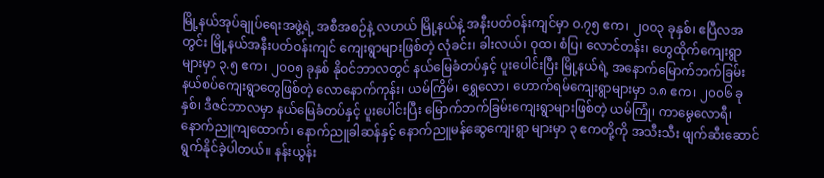မြို့နယ်အုပ်ချုပ်ရေးအဖွဲ့ရဲ့ အစီအစဉ်နဲ့ လဟယ် မြို့နယ်နဲ့ အနီးပတ်ဝန်းကျင်မှာ ဝ.၇၅ ဧက၊ ၂၀၀၃ ခုနှစ်၊ ဧပြီလအတွင်း မြို့နယ်အနီးပတ်ဝန်းကျင် ကျေးရွာများဖြစ်တဲ့ လုံခင်း၊ ခါးလယ်၊ ဝုထ၊ စံပြ၊ လောင်တန်း၊ ဟွေထိုက်ကျေးရွာများမှာ ၃.၅ ဧက၊ ၂၀၀၅ ခုနှစ် နိုဝင်ဘာလတွင် နယ်မြေခံတပ်နှင့် ပူးပေါင်းပြီး မြို့နယ်ရဲ့ အနောက်မြောက်ဘက်ခြမ်း နယ်စပ်ကျေးရွာတွေဖြစ်တဲ့ လောနောက်ကုန်း၊ ယမ်ကြိမ်၊ ရွှေလော၊ ဟောက်ရမ်ကျေးရွာများမှာ ၁.၈ ဧက၊ ၂၀၀၆ ခုနှစ်၊ ဒီဇင်ဘာလမှာ နယ်မြေခံတပ်နှင့် ပူးပေါင်းပြီး မြောက်ဘက်ခြမ်းကျေးရွာများဖြစ်တဲ့ ယမ်ကြုံ၊ ကာမွေလောရီ၊ နောက်ညူကျထောက်၊ နောက်ညူခါဆန်နှင့် နောက်ညူမန်ဆွေကျေးရွာ များမှာ ၃ ဧကတို့ကို အသီးသီး ဖျက်ဆီးဆောင်ရွက်နိုင်ခဲ့ပါတယ်။ နန်းယွန်း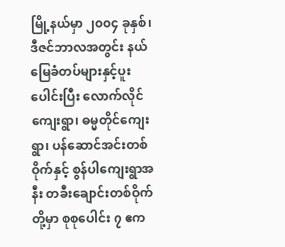မြို့နယ်မှာ ၂၀၀၄ ခုနှစ်၊ ဒီဇင်ဘာလအတွင်း နယ်မြေခံတပ်များနှင့်ပူးပေါင်းပြီး လောက်လိုင်ကျေးရွာ၊ ဓမ္မတိုင်ကျေးရွာ၊ ပန်ဆောင်အင်းတစ်ဝိုက်နှင့် စွန်ပါကျေးရွာအနီး တခီးချောင်းတစ်ဝိုက်တို့မှာ စုစုပေါင်း ၇ ဧက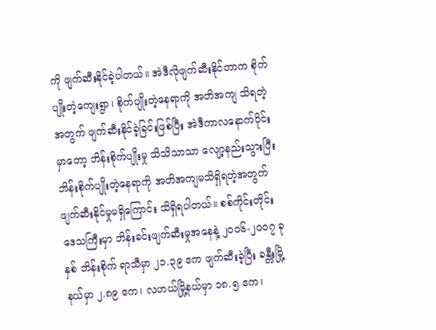ကို ဖျက်ဆီးနိုင်ခဲ့ပါတယ်။ အဲဒီလိုဖျက်ဆီးနိုင်တာက စိုက်ပျိုးတဲ့ကျေးရွာ၊ စိုက်ပျိုးတဲ့နေရာကို အတိအကျ သိရတဲ့အတွက် ဖျက်ဆီးနိုင်ခဲ့ခြင်းဖြစ်ပြီး အဲဒီကာလနောက်ပိုင်းမှာတော့ ဘိန်းစိုက်ပျိုးမှု သိသိသာသာ လျော့နည်းသွားပြီး ဘိန်းစိုက်ပျိုးတဲ့နေရာကို အတိအကျမသိရှိရတဲ့အတွက် ဖျက်ဆီးနိုင်မှုမရှိကြောင်း သိရှိရပါတယ်။ စစ်ကိုင်းတိုင်းဒေသကြီးမှာ ဘိန်းခင်းဖျက်ဆီးမှုအနေနဲ့ ၂၀၀၆-၂၀၀၇ ခုနှစ် ဘိန်းစိုက် ရာသီမှာ ၂၁.၃၉ ဧက ဖျက်ဆီးခဲ့ပြီး ခန္တီးမြို့နယ်မှာ ၂.၈၉ ဧက၊ လဟယ်မြို့နယ်မှာ ၁၈.၅ ဧက၊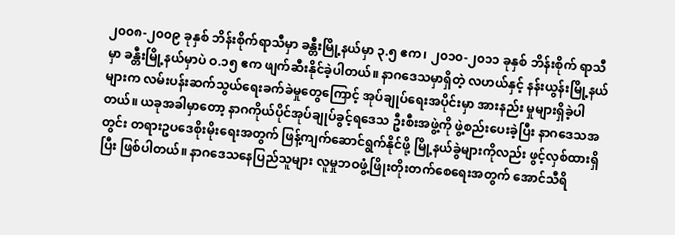၂၀၀၈-၂၀၀၉ ခုနှစ် ဘိန်းစိုက်ရာသီမှာ ခန္တီးမြို့နယ်မှာ ၃.၅ ဧက၊ ၂၀၁၀-၂၀၁၁ ခုနှစ် ဘိန်းစိုက် ရာသီမှာ ခန္တီးမြို့နယ်မှာပဲ ဝ.၁၅ ဧက ဖျက်ဆီးနိုင်ခဲ့ပါတယ်။ နာဂဒေသမှာရှိတဲ့ လဟယ်နှင့် နန်းယွန်းမြို့နယ်များက လမ်းပန်းဆက်သွယ်ရေးခက်ခဲမှုတွေကြောင့် အုပ်ချုပ်ရေးအပိုင်းမှာ အားနည်း မှုများရှိခဲ့ပါတယ်။ ယခုအခါမှာတော့ နာဂကိုယ်ပိုင်အုပ်ချုပ်ခွင့်ရဒေသ ဦးစီးအဖွဲ့ကို ဖွဲ့စည်းပေးခဲ့ပြီး နာဂဒေသအတွင်း တရားဥပဒေစိုးမိုးရေးအတွက် ဖြန့်ကျက်ဆောင်ရွက်နိုင်ဖို့ မြို့နယ်ခွဲများကိုလည်း ဖွင့်လှစ်ထားရှိပြီး ဖြစ်ပါတယ်။ နာဂဒေသနေပြည်သူများ လူမှုဘဝဖွံ့ဖြိုးတိုးတက်စေရေးအတွက် အောင်သီရိ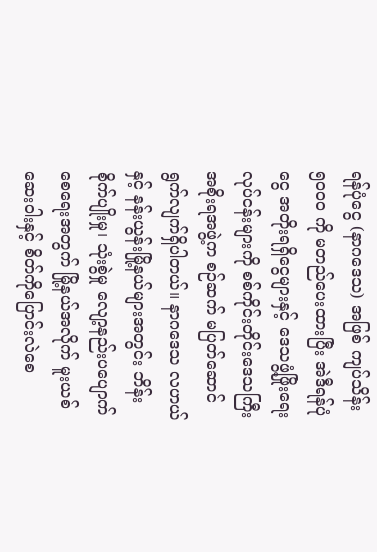ရန်ပုံငွေ (နာဂဒေသ) အဖြစ် ကျပ်သိန်း ၅၀၀၀ ကို မတည်ပေးထားပြီး အဲဒီရန်ပုံငွေ အတိုးရရှိငွေများနှင့် ဒေသဖွံ့ဖြိုးရေးလုပ်ငန်းများကို စစ်ကိုင်းတိုင်းဒေသကြီး အစိုးရအဖွဲ့က စဉ်ဆက် မပြတ်ဆောင်ရွက်လျက်ရှိပါတယ်။ နာဂဒေသ လဟယ်နှင့် နန်းယွန်းမြို့နယ်များအတွင်း ဘိန်းစိုက်ပျိုးမှု၊ သုံးစွဲမှု လျော့နည်းပပျောက်စေရေးအတွက် မြို့နယ်အလိုက် မူးယစ်ဆေးဝါးနှင့် စိတ်ကိုပြောင်းလဲစေ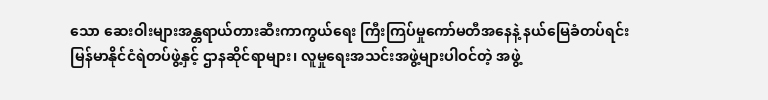သော ဆေးဝါးများအန္တရာယ်တားဆီးကာကွယ်ရေး ကြီးကြပ်မှုကော်မတီအနေနဲ့ နယ်မြေခံတပ်ရင်း မြန်မာနိုင်ငံရဲတပ်ဖွဲ့နှင့် ဌာနဆိုင်ရာများ၊ လူမှုရေးအသင်းအဖွဲ့များပါဝင်တဲ့ အဖွဲ့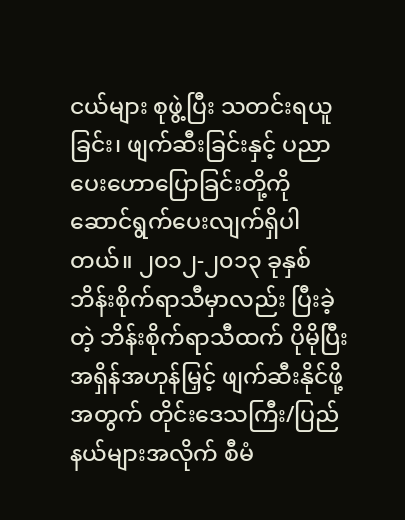ငယ်များ စုဖွဲ့ပြီး သတင်းရယူခြင်း၊ ဖျက်ဆီးခြင်းနှင့် ပညာပေးဟောပြောခြင်းတို့ကို ဆောင်ရွက်ပေးလျက်ရှိပါတယ်။ ၂၀၁၂-၂၀၁၃ ခုနှစ် ဘိန်းစိုက်ရာသီမှာလည်း ပြီးခဲ့တဲ့ ဘိန်းစိုက်ရာသီထက် ပိုမိုပြီး အရှိန်အဟုန်မြှင့် ဖျက်ဆီးနိုင်ဖို့အတွက် တိုင်းဒေသကြီး/ပြည်နယ်များအလိုက် စီမံ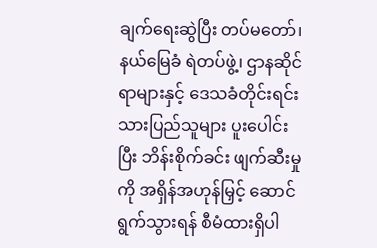ချက်ရေးဆွဲပြီး တပ်မတော်၊ နယ်မြေခံ ရဲတပ်ဖွဲ့၊ ဌာနဆိုင်ရာများနှင့် ဒေသခံတိုင်းရင်းသားပြည်သူများ ပူးပေါင်းပြီး ဘိန်းစိုက်ခင်း ဖျက်ဆီးမှု ကို အရှိန်အဟုန်မြှင့် ဆောင်ရွက်သွားရန် စီမံထားရှိပါ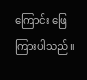ကြောင်း ဖြေကြားပါသည်။